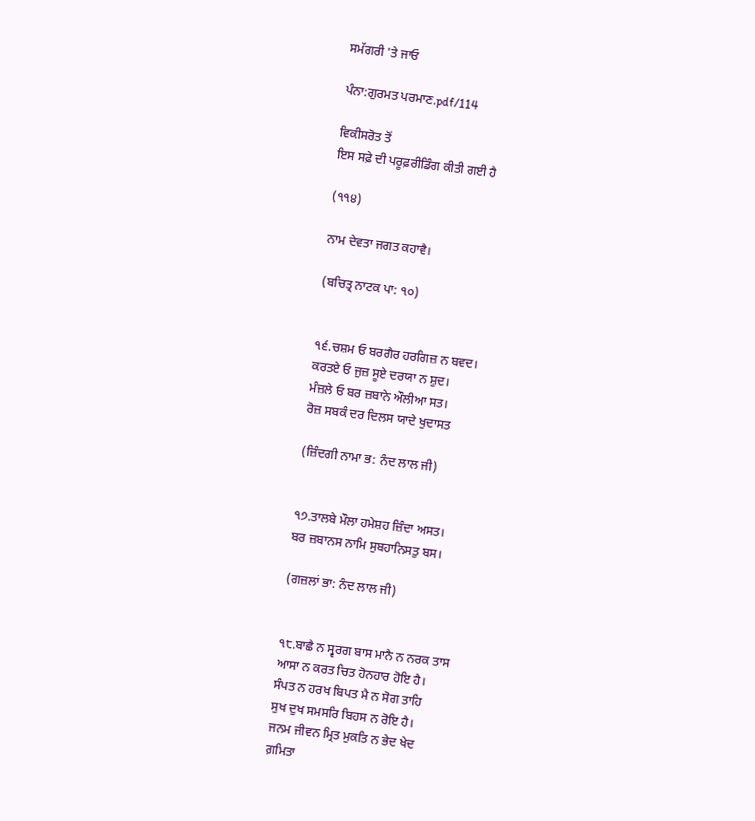ਸਮੱਗਰੀ 'ਤੇ ਜਾਓ

ਪੰਨਾ:ਗੁਰਮਤ ਪਰਮਾਣ.pdf/114

ਵਿਕੀਸਰੋਤ ਤੋਂ
ਇਸ ਸਫ਼ੇ ਦੀ ਪਰੂਫ਼ਰੀਡਿੰਗ ਕੀਤੀ ਗਈ ਹੈ

(੧੧੪)

ਨਾਮ ਦੇਵਤਾ ਜਗਤ ਕਹਾਵੈ।

(ਬਚਿਤ੍ਰ ਨਾਟਕ ਪਾ: ੧੦)


੧੬.ਚਸ਼ਮ ਓ ਬਰਗੈਰ ਹਰਗਿਜ਼ ਨ ਬਵਦ।
ਕਰਤਏ ਓ ਜੁਜ਼ ਸੂਏ ਦਰਯਾ ਨ ਸ਼ੁਦ।
ਮੰਜ਼ਲੇ ਓ ਬਰ ਜ਼ਬਾਨੇ ਔਲੀਆ ਸਤ।
ਰੋਜ਼ ਸਬਕੰ ਦਰ ਦਿਲਸ ਯਾਦੇ ਖੁਦਾਸਤ

(ਜ਼ਿੰਦਗੀ ਨਾਮਾ ਭ: ਨੰਦ ਲਾਲ ਜੀ)


੧੭.ਤਾਲਬੇ ਮੌਲਾ ਹਮੇਸ਼ਹ ਜ਼ਿੰਦਾ ਅਸਤ।
ਬਰ ਜ਼ਬਾਨਸ ਨਾਮਿ ਸੁਬਹਾਨਿਸਤੁ ਬਸ।

(ਗਜ਼ਲਾਂ ਭਾ: ਨੰਦ ਲਾਲ ਜੀ)


੧੮.ਬਾਛੈ ਨ ਸ੍ਵਰਗ ਬਾਸ ਮਾਨੈ ਨ ਨਰਕ ਤਾਸ
ਆਸਾ ਨ ਕਰਤ ਚਿਤ ਹੋਨਹਾਰ ਹੋਇ ਹੈ।
ਸੰਪਤ ਨ ਹਰਖ ਬਿਪਤ ਮੈ ਨ ਸੋਗ ਤਾਹਿ
ਸੁਖ ਦੁਖ ਸਮਸਰਿ ਬਿਹਸ ਨ ਰੋਇ ਹੈ।
ਜਨਮ ਜੀਵਨ ਮ੍ਰਿਤ ਮੁਕਤਿ ਨ ਭੇਦ ਖੇਦ
ਗ਼ਮਿਤਾ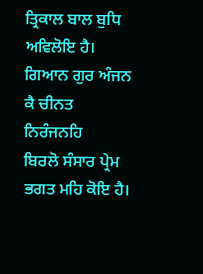ਤ੍ਰਿਕਾਲ ਬਾਲ ਬੁਧਿ ਅਵਿਲੋਇ ਹੈ।
ਗਿਆਨ ਗੁਰ ਅੰਜਨ ਕੈ ਚੀਨਤ ਨਿਰੰਜਨਹਿ
ਬਿਰਲੋ ਸੰਸਾਰ ਪ੍ਰੇਮ ਭਗਤ ਮਹਿ ਕੋਇ ਹੈ।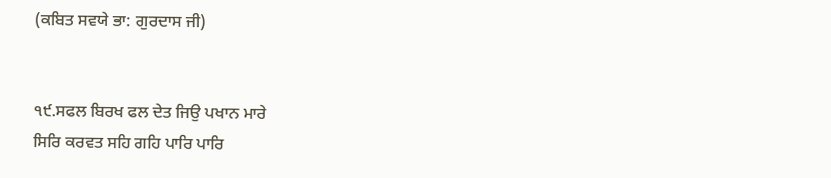(ਕਬਿਤ ਸਵਯੇ ਭਾ: ਗੁਰਦਾਸ ਜੀ)


੧੯.ਸਫਲ ਬਿਰਖ ਫਲ ਦੇਤ ਜਿਉ ਪਖਾਨ ਮਾਰੇ
ਸਿਰਿ ਕਰਵਤ ਸਹਿ ਗਹਿ ਪਾਰਿ ਪਾਰਿ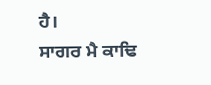ਹੈ।
ਸਾਗਰ ਮੈ ਕਾਢਿ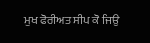ਮੁਖ ਫੋਰੀਅਤ ਸੀਪ ਕੋ ਜਿਉ